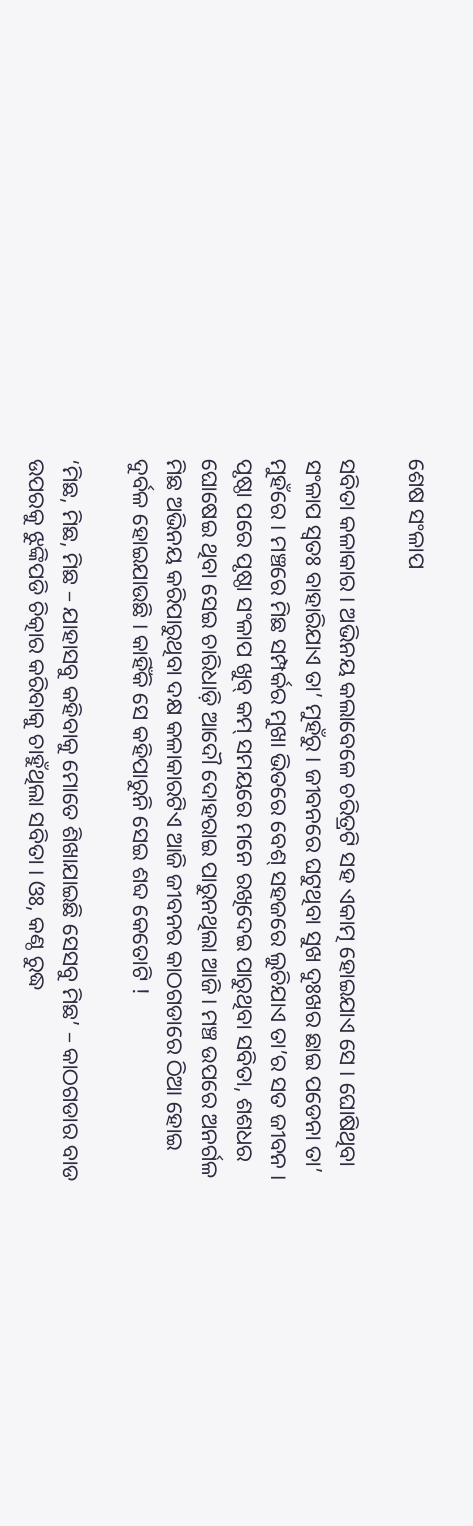ଶେଷ ସଂଳାପ

ସବିତା କଳାକାର । ଅଭିନୟ କଲାବେଳେ ଚରିତ୍ରଟି ସହ ଏକାତ୍ମ ହୋଇଯାଏ ସେ । ଘୋଷିଥିବା ସଂଳାପ ସ୍ଵତଃ ବାହାରିଯାଏ ତା’ ମୁହଁରୁ । ଜୀବନରେ ଘଟୁଥିବା ସୁଖ ଦୁଃଖର ଛାଇ ପଡେନା ତା’ ମୁହଁରେ । ମଞ୍ଚରେ ମିଛ ସମ୍ପର୍କର ମୁଖା ଭିତରେ ବେଶ୍ ସହଜରେ ଲୁଚିଯାଏ ତା’ର ସତ ଜୀବନ । ପୃଷ୍ଠା ପରେ ପୃଷ୍ଠା ସଂଳାପ ଖୁବ୍ କମ୍ ସମୟରେ ମନେ ରଖିଦେଇ ପାରୁଥିବା ସବିତା, ଶଶଧର ଘୋଷେଇ ଥିବା ସେଇ ଚାରିଧାଡ଼ି ଆଦୌ ଦୋହରାଇ ପାରୁନଥିଲା ଆଜି। ମଞ୍ଚ ଉପରେ ଅନର୍ଗଳ ମିଛ ଅଭିନୟ କରିପାରୁଥିବା ଦକ୍ଷ କଳାକାରଟିଏ ଆଜି ଜୀବନର କାଠଗଡାରେ ଠିଆ ହୋଇ ଦୁର୍ବଳ ହୋଇଯାଉଛି । କାହିଁକି ସେ କହିପାରୁନି ସେଇ ଶବ୍ଦ କେତୋଟି !

‘ମିଛ, ମିଛ, ମିଛ – ଯାହାସବୁ କହିବାକୁ ମୋତେ ଶିଖାଯାଇଛି ସେସବୁ ମିଛ’ – କାଠଗଡାର ବାଡ ଉପରକୁ ଝୁଙ୍କିପଡି ଚିତ୍କାର କରିବାକୁ ଚାହୁଁଥିଲା ସବିତା । ଓଃ, କଣ୍ଠ ରୁଦ୍ଧ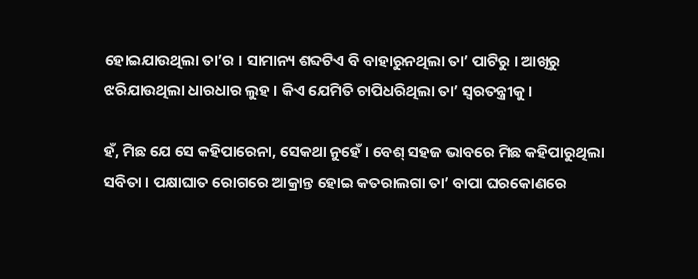ହୋଇଯାଉଥିଲା ତା’ର । ସାମାନ୍ୟ ଶବ୍ଦଟିଏ ବି ବାହାରୁନଥିଲା ତା’ ପାଟିରୁ । ଆଖିରୁ ଝରିଯାଉଥିଲା ଧାରଧାର ଲୁହ । କିଏ ଯେମିତି ଚାପିଧରିଥିଲା ତା’ ସ୍ୱରତନ୍ତ୍ରୀକୁ।

ହଁ, ମିଛ ଯେ ସେ କହିପାରେନା, ସେକଥା ନୁହେଁ । ବେଶ୍ ସହଜ ଭାବରେ ମିଛ କହିପାରୁଥିଲା ସବିତା । ପକ୍ଷାଘାତ ରୋଗରେ ଆକ୍ରାନ୍ତ ହୋଇ କତରାଲଗା ତା’ ବାପା ଘରକୋଣରେ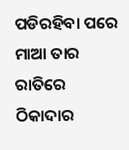ପଡିରହିବା ପରେ ମାଆ ତାର ରାତିରେ ଠିକାଦାର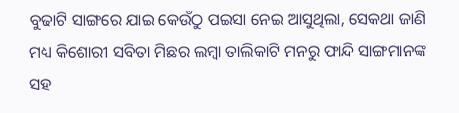ବୁଢାଟି ସାଙ୍ଗରେ ଯାଇ କେଉଁଠୁ ପଇସା ନେଇ ଆସୁଥିଲା, ସେକଥା ଜାଣି ମଧ୍ୟ କିଶୋରୀ ସବିତା ମିଛର ଲମ୍ବା ତାଲିକାଟି ମନରୁ ଫାନ୍ଦି ସାଙ୍ଗମାନଙ୍କ ସହ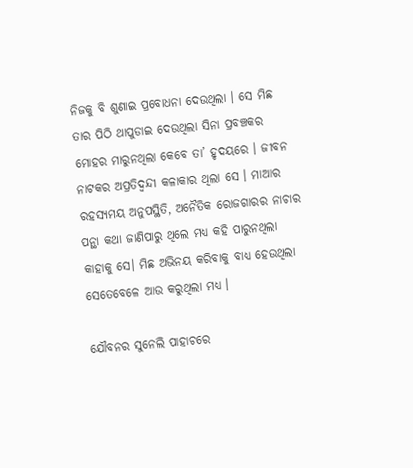ନିଜକୁ ବି ଶୁଣାଇ ପ୍ରବୋଧନା ଦେଉଥିଲା । ସେ ମିଛ ତାର ପିଠି ଥାପୁଡାଇ ଦେଉଥିଲା ସିନା ପ୍ରବଞ୍ଚକର ମୋହର ମାରୁନଥିଲା କେବେ ତା’ ହୃଦୟରେ । ଜୀବନ ନାଟକର ଅପ୍ରତିଦ୍ଵନ୍ଦୀ କଳାକାର ଥିଲା ସେ । ମାଆର ରହସ୍ୟମୟ ଅନୁପସ୍ଥିତି, ଅନୈତିକ ରୋଜଗାରର ନାଚାର ପନ୍ଥା କଥା ଜାଣିପାରୁ ଥିଲେ ମଧ୍ୟ କହି ପାରୁନଥିଲା କାହାକୁ ସେ। ମିଛ ଅଭିନୟ କରିବାକୁ ବାଧ୍ୟ ହେଉଥିଲା ସେତେବେଳେ ଆଉ କରୁଥିଲା ମଧ୍ୟ ।

ଯୌବନର ସୁନେଲି ପାହାଚରେ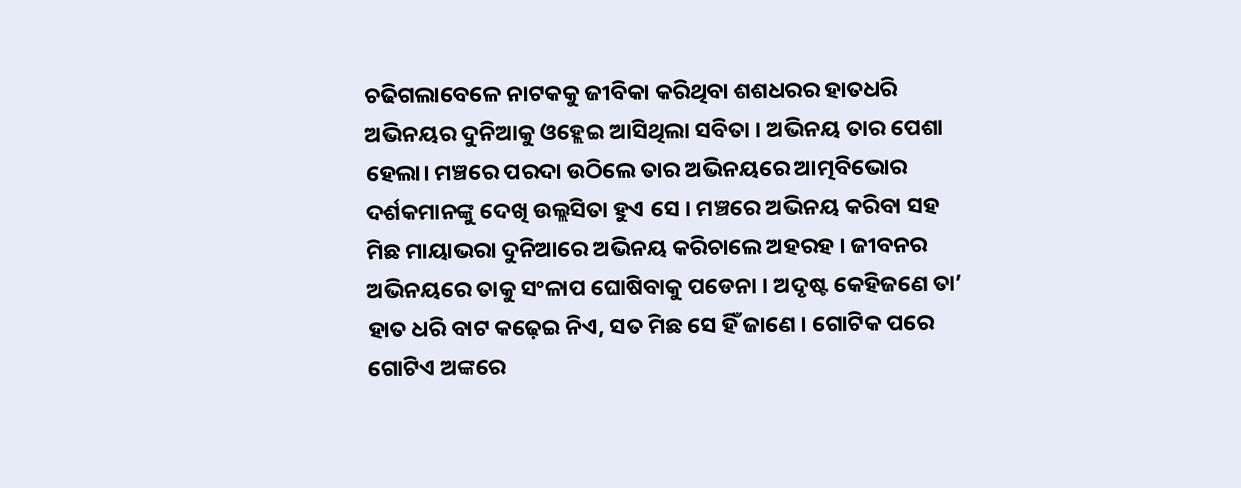ଚଢିଗଲାବେଳେ ନାଟକକୁ ଜୀବିକା କରିଥିବା ଶଶଧରର ହାତଧରି ଅଭିନୟର ଦୁନିଆକୁ ଓହ୍ଲେଇ ଆସିଥିଲା ସବିତା । ଅଭିନୟ ତାର ପେଶା ହେଲା। ମଞ୍ଚରେ ପରଦା ଉଠିଲେ ତାର ଅଭିନୟରେ ଆତ୍ମବିଭୋର ଦର୍ଶକମାନଙ୍କୁ ଦେଖି ଉଲ୍ଲସିତା ହୁଏ ସେ । ମଞ୍ଚରେ ଅଭିନୟ କରିବା ସହ ମିଛ ମାୟାଭରା ଦୁନିଆରେ ଅଭିନୟ କରିଚାଲେ ଅହରହ । ଜୀବନର ଅଭିନୟରେ ତାକୁ ସଂଳାପ ଘୋଷିବାକୁ ପଡେନା । ଅଦୃଷ୍ଟ କେହିଜଣେ ତା’ ହାତ ଧରି ବାଟ କଢ଼େଇ ନିଏ, ସତ ମିଛ ସେ ହିଁ ଜାଣେ । ଗୋଟିକ ପରେ ଗୋଟିଏ ଅଙ୍କରେ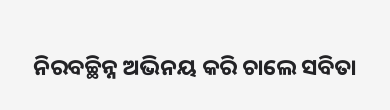ନିରବଚ୍ଛିନ୍ନ ଅଭିନୟ କରି ଚାଲେ ସବିତା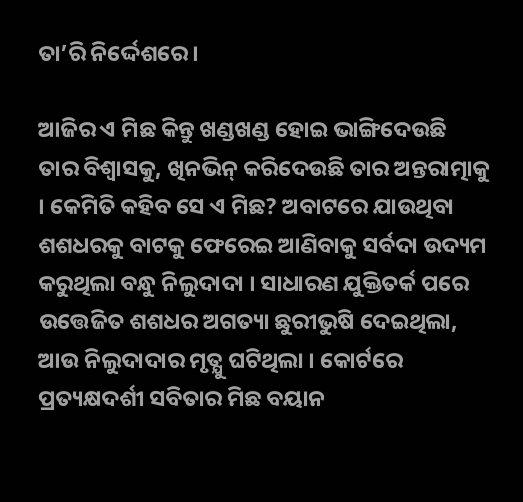ତା’ରି ନିର୍ଦ୍ଦେଶରେ ।

ଆଜିର ଏ ମିଛ କିନ୍ତୁ ଖଣ୍ଡଖଣ୍ଡ ହୋଇ ଭାଙ୍ଗିଦେଉଛି ତାର ବିଶ୍ୱାସକୁ, ଖିନଭିନ୍ କରିଦେଉଛି ତାର ଅନ୍ତରାତ୍ମାକୁ । କେମିତି କହିବ ସେ ଏ ମିଛ? ଅବାଟରେ ଯାଉଥିବା ଶଶଧରକୁ ବାଟକୁ ଫେରେଇ ଆଣିବାକୁ ସର୍ବଦା ଉଦ୍ୟମ କରୁଥିଲା ବନ୍ଧୁ ନିଲୁଦାଦା । ସାଧାରଣ ଯୁକ୍ତିତର୍କ ପରେ ଉତ୍ତେଜିତ ଶଶଧର ଅଗତ୍ୟା ଛୁରୀଭୁଷି ଦେଇଥିଲା, ଆଉ ନିଲୁଦାଦାର ମୃତ୍ଯୁ ଘଟିଥିଲା । କୋର୍ଟରେ ପ୍ରତ୍ୟକ୍ଷଦର୍ଶୀ ସବିତାର ମିଛ ବୟାନ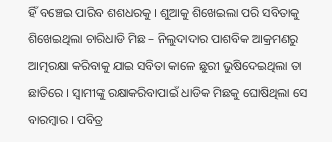ହିଁ ବଞ୍ଚେଇ ପାରିବ ଶଶଧରକୁ । ଶୁଆକୁ ଶିଖେଇଲା ପରି ସବିତାକୁ ଶିଖେଇଥିଲା ଚାରିଧାଡି ମିଛ – ନିଲୁଦାଦାର ପାଶବିକ ଆକ୍ରମଣରୁ ଆତ୍ମରକ୍ଷା କରିବାକୁ ଯାଇ ସବିତା କାଳେ ଛୁରୀ ଭୁଷିଦେଇଥିଲା ତା ଛାତିରେ । ସ୍ଵାମୀଙ୍କୁ ରକ୍ଷାକରିବାପାଇଁ ଧାଡିକ ମିଛକୁ ଘୋଷିଥିଲା ସେ ବାରମ୍ବାର । ପବିତ୍ର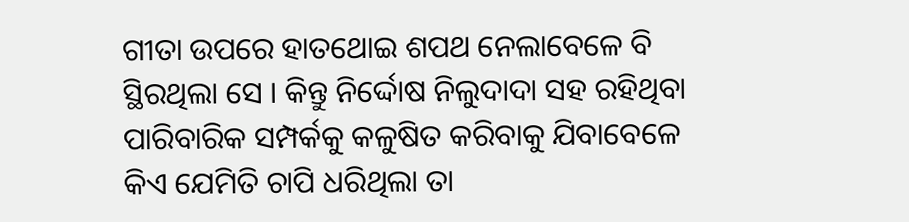ଗୀତା ଉପରେ ହାତଥୋଇ ଶପଥ ନେଲାବେଳେ ବି ସ୍ଥିରଥିଲା ସେ । କିନ୍ତୁ ନିର୍ଦ୍ଦୋଷ ନିଲୁଦାଦା ସହ ରହିଥିବା ପାରିବାରିକ ସମ୍ପର୍କକୁ କଳୁଷିତ କରିବାକୁ ଯିବାବେଳେ କିଏ ଯେମିତି ଚାପି ଧରିଥିଲା ତା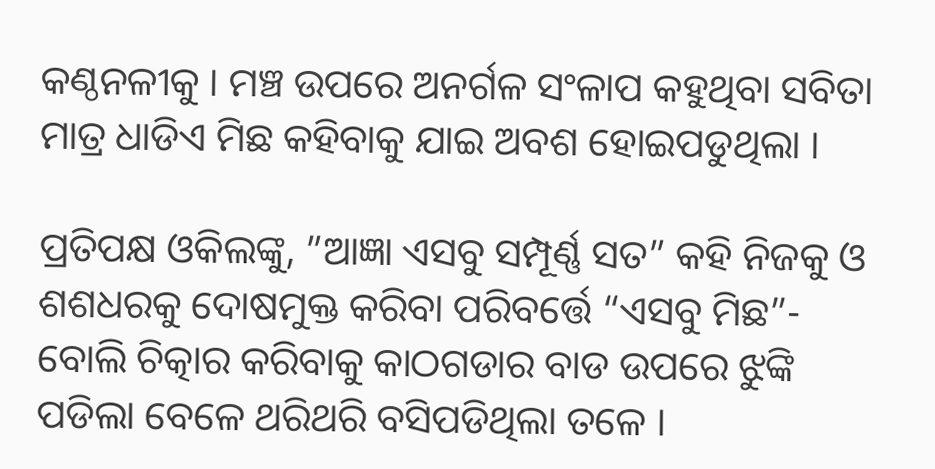କଣ୍ଠନଳୀକୁ । ମଞ୍ଚ ଉପରେ ଅନର୍ଗଳ ସଂଳାପ କହୁଥିବା ସବିତା ମାତ୍ର ଧାଡିଏ ମିଛ କହିବାକୁ ଯାଇ ଅବଶ ହୋଇପଡୁଥିଲା ।

ପ୍ରତିପକ୍ଷ ଓକିଲଙ୍କୁ, ”ଆଜ୍ଞା ଏସବୁ ସମ୍ପୂର୍ଣ୍ଣ ସତ” କହି ନିଜକୁ ଓ ଶଶଧରକୁ ଦୋଷମୁକ୍ତ କରିବା ପରିବର୍ତ୍ତେ “ଏସବୁ ମିଛ”- ବୋଲି ଚିତ୍କାର କରିବାକୁ କାଠଗଡାର ବାଡ ଉପରେ ଝୁଙ୍କି ପଡିଲା ବେଳେ ଥରିଥରି ବସିପଡିଥିଲା ତଳେ ।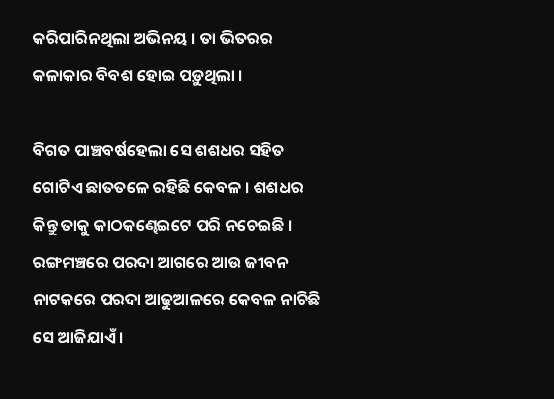କରିପାରିନଥିଲା ଅଭିନୟ । ତା ଭିତରର କଳାକାର ବିବଶ ହୋଇ ପଡ଼ୁଥିଲା ।

ବିଗତ ପାଞ୍ଚବର୍ଷହେଲା ସେ ଶଶଧର ସହିତ ଗୋଟିଏ ଛାତତଳେ ରହିଛି କେବଳ । ଶଶଧର କିନ୍ତୁ ତାକୁ କାଠକଣ୍ଢେଇଟେ ପରି ନଚେଇଛି । ରଙ୍ଗମଞ୍ଚରେ ପରଦା ଆଗରେ ଆଉ ଜୀବନ ନାଟକରେ ପରଦା ଆଢୁଆଳରେ କେବଳ ନାଚିଛି ସେ ଆଜିଯାଏଁ ।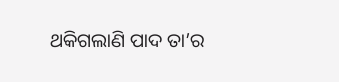ଥକିଗଲାଣି ପାଦ ତା’ର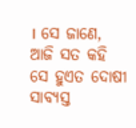। ସେ ଜାଣେ, ଆଜି ସତ କହି ସେ ହୁଏତ ଦୋଷୀ ସାବ୍ୟସ୍ତ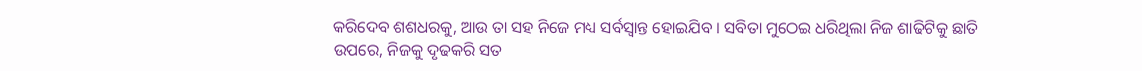କରିଦେବ ଶଶଧରକୁ, ଆଉ ତା ସହ ନିଜେ ମଧ୍ୟ ସର୍ବସ୍ଵାନ୍ତ ହୋଇଯିବ । ସବିତା ମୁଠେଇ ଧରିଥିଲା ନିଜ ଶାଢିଟିକୁ ଛାତି ଉପରେ, ନିଜକୁ ଦୃଢକରି ସତ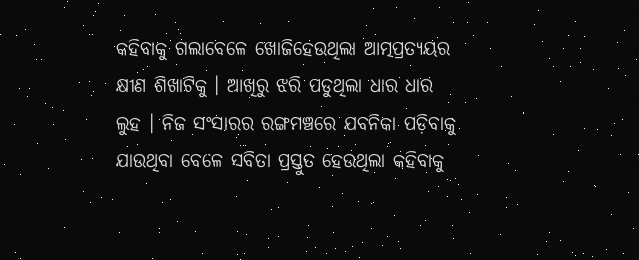କହିବାକୁ ଗଲାବେଳେ ଖୋଜିହେଉଥିଲା ଆତ୍ମପ୍ରତ୍ୟୟର କ୍ଷୀଣ ଶିଖାଟିକୁ । ଆଖିରୁ ଝରି ପଡୁଥିଲା ଧାର ଧାର ଲୁହ । ନିଜ ସଂସାରର ରଙ୍ଗମଞ୍ଚରେ ଯବନିକା ପଡ଼ିବାକୁ ଯାଉଥିବା ବେଳେ ସବିତା ପ୍ରସ୍ତୁତ ହେଉଥିଲା କହିବାକୁ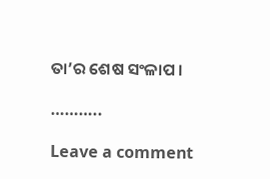ତା’ର ଶେଷ ସଂଳାପ ।

………..

Leave a comment